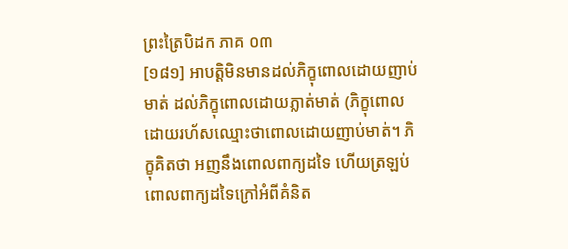ព្រះត្រៃបិដក ភាគ ០៣
[១៨១] អាបត្ដិមិនមានដល់ភិក្ខុពោលដោយញាប់មាត់ ដល់ភិក្ខុពោលដោយភ្លាត់មាត់ (ភិក្ខុពោលដោយរហ័សឈ្មោះថាពោលដោយញាប់មាត់។ ភិក្ខុគិតថា អញនឹងពោលពាក្យដទៃ ហើយត្រឡប់ពោលពាក្យដទៃក្រៅអំពីគំនិត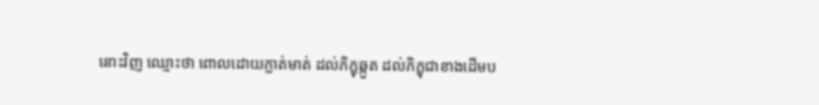នោះវិញ ឈ្មោះថា ពោលដោយភ្លាត់មាត់ ដល់ភិក្ខុឆ្កួត ដល់ភិក្ខុជាខាងដើមប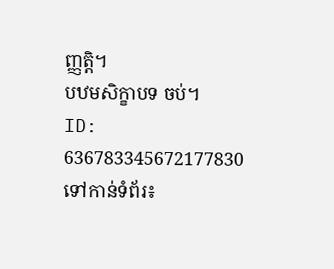ញ្ញត្ដិ។
បឋមសិក្ខាបទ ចប់។
ID: 636783345672177830
ទៅកាន់ទំព័រ៖